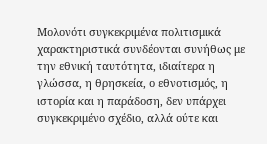Μολονότι συγκεκριμένα πολιτισμικά χαρακτηριστικά συνδέονται συνήθως με την εθνική ταυτότητα, ιδιαίτερα η γλώσσα, η θρησκεία, ο εθνοτισμός, η ιστορία και η παράδοση, δεν υπάρχει συγκεκριμένο σχέδιο, αλλά ούτε και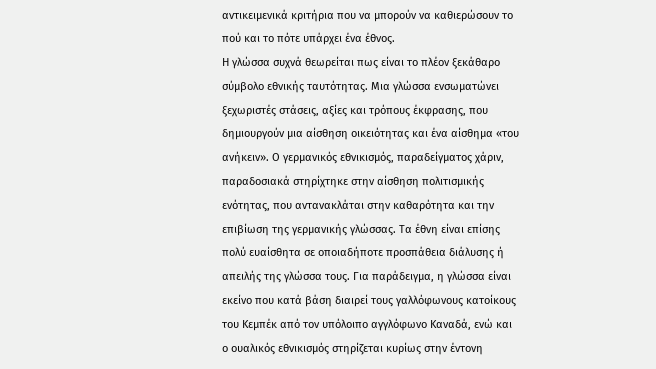αντικειμενικά κριτήρια που να μπορούν να καθιερώσουν το πού και το πότε υπάρχει ένα έθνος.
Η γλώσσα συχνά θεωρείται πως είναι το πλέον ξεκάθαρο σύμβολο εθνικής ταυτότητας. Μια γλώσσα ενσωματώνει ξεχωριστές στάσεις, αξίες και τρόπους έκφρασης, που δημιουργούν μια αίσθηση οικειότητας και ένα αίσθημα «του ανήκειν». Ο γερμανικός εθνικισμός, παραδείγματος χάριν, παραδοσιακά στηρίχτηκε στην αίσθηση πολιτισμικής ενότητας, που αντανακλάται στην καθαρότητα και την επιβίωση της γερμανικής γλώσσας. Τα έθνη είναι επίσης πολύ ευαίσθητα σε οποιαδήποτε προσπάθεια διάλυσης ή απειλής της γλώσσα τους. Για παράδειγμα, η γλώσσα είναι εκείνο που κατά βάση διαιρεί τους γαλλόφωνους κατοίκους του Κεμπέκ από τον υπόλοιπο αγγλόφωνο Καναδά, ενώ και ο ουαλικός εθνικισμός στηρίζεται κυρίως στην έντονη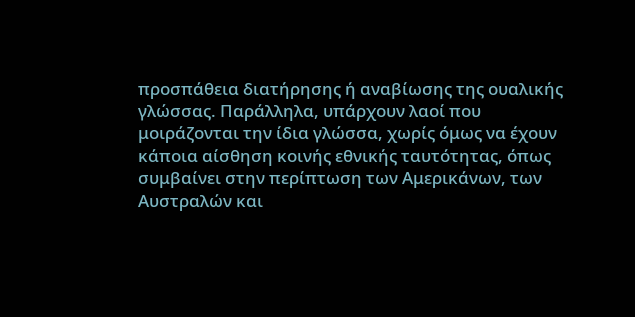προσπάθεια διατήρησης ή αναβίωσης της ουαλικής γλώσσας. Παράλληλα, υπάρχουν λαοί που μοιράζονται την ίδια γλώσσα, χωρίς όμως να έχουν κάποια αίσθηση κοινής εθνικής ταυτότητας, όπως συμβαίνει στην περίπτωση των Αμερικάνων, των Αυστραλών και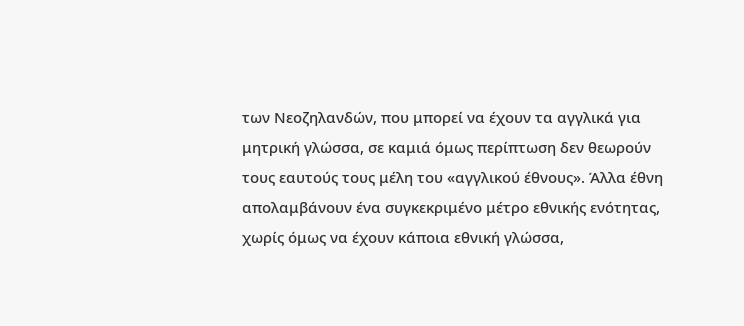των Νεοζηλανδών, που μπορεί να έχουν τα αγγλικά για μητρική γλώσσα, σε καμιά όμως περίπτωση δεν θεωρούν τους εαυτούς τους μέλη του «αγγλικού έθνους». Άλλα έθνη απολαμβάνουν ένα συγκεκριμένο μέτρο εθνικής ενότητας, χωρίς όμως να έχουν κάποια εθνική γλώσσα,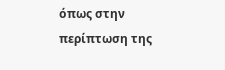όπως στην περίπτωση της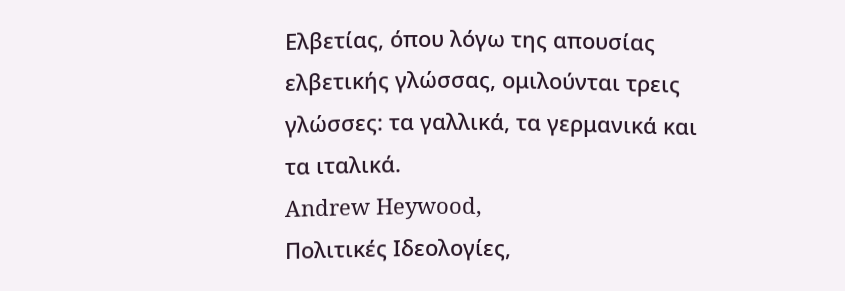Ελβετίας, όπου λόγω της απουσίας ελβετικής γλώσσας, ομιλούνται τρεις γλώσσες: τα γαλλικά, τα γερμανικά και τα ιταλικά.
Andrew Heywood,
Πολιτικές Ιδεολογίες,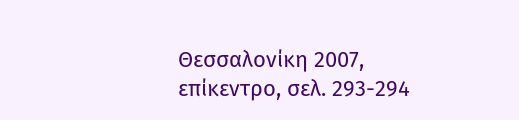Θεσσαλονίκη 2007, επίκεντρο, σελ. 293-294